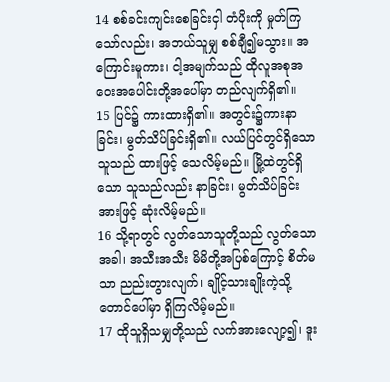14 စစ်ခင်းကျင်းစေခြင်းငှါ တံပိုးကို မှုတ်ကြသော်လည်း၊ အဘယ်သူမျှ စစ်ချီ၍မသွား။ အကြောင်းမူကား၊ ငါ့အမျက်သည် ထိုလူအစုအဝေးအပေါင်းတို့အပေါ်မှာ တည်လျက်ရှိ၏။
15 ပြင်၌ ကားထားရှိ၏။ အတွင်း၌ကားနာခြင်း၊ မွတ်သိပ်ခြင်းရှိ၏။ လယ်ပြင်တွင်ရှိသော သူသည် ထားဖြင့် သေလိမ့်မည်။ မြို့ထဲတွင်ရှိသော သူသည်လည်း နာခြင်း၊ မွတ်သိပ်ခြင်းအားဖြင့် ဆုံးလိမ့်မည်။
16 သို့ရာတွင် လွတ်သောသူတို့သည် လွတ်သောအခါ၊ အသီးအသီး မိမိတို့အပြစ်ကြောင့် စိတ်မသာ ညည်းတွားလျက်၊ ချိုင့်သားချိုးကဲ့သို့ တောင်ပေါ်မှာ ရှိကြလိမ့်မည်။
17 ထိုသူရှိသမျှတို့သည် လက်အားလျော့၍၊ ဒူး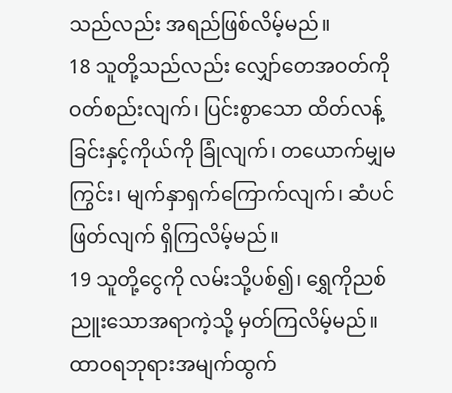သည်လည်း အရည်ဖြစ်လိမ့်မည်။
18 သူတို့သည်လည်း လျှော်တေအဝတ်ကို ဝတ်စည်းလျက်၊ ပြင်းစွာသော ထိတ်လန့်ခြင်းနှင့်ကိုယ်ကို ခြုံလျက်၊ တယောက်မျှမကြွင်း၊ မျက်နှာရှက်ကြောက်လျက်၊ ဆံပင်ဖြတ်လျက် ရှိကြလိမ့်မည်။
19 သူတို့ငွေကို လမ်းသို့ပစ်၍၊ ရွှေကိုညစ်ညူးသောအရာကဲ့သို့ မှတ်ကြလိမ့်မည်။ ထာဝရဘုရားအမျက်ထွက်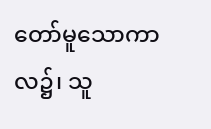တော်မူသောကာလ၌၊ သူ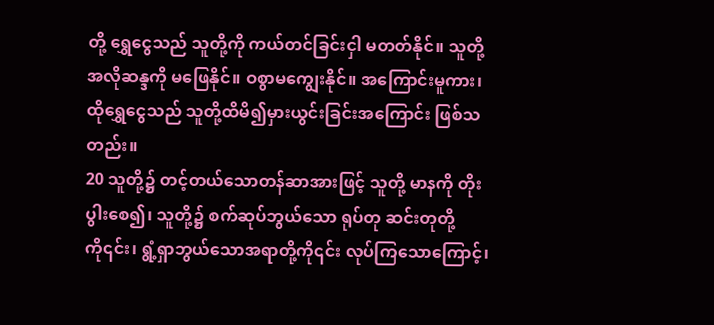တို့ ရွှေငွေသည် သူတို့ကို ကယ်တင်ခြင်းငှါ မတတ်နိုင်။ သူတို့အလိုဆန္ဒကို မဖြေနိုင်။ ဝစွာမကျွေးနိုင်။ အကြောင်းမူကား၊ ထိုရွှေငွေသည် သူတို့ထိမိ၍မှားယွင်းခြင်းအကြောင်း ဖြစ်သတည်း။
20 သူတို့၌ တင့်တယ်သောတန်ဆာအားဖြင့် သူတို့ မာနကို တိုးပွါးစေ၍၊ သူတို့၌ စက်ဆုပ်ဘွယ်သော ရုပ်တု ဆင်းတုတို့ကို၎င်း၊ ရွံ့ရှာဘွယ်သောအရာတို့ကို၎င်း လုပ်ကြသောကြောင့်၊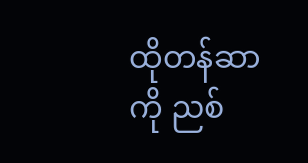ထိုတန်ဆာကို ညစ်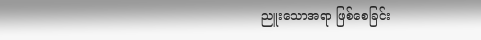ညူးသောအရာ ဖြစ်စေခြင်း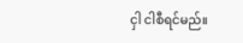ငှါ ငါစီရင်မည်။